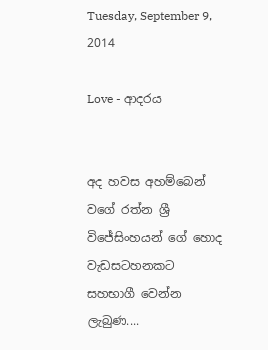Tuesday, September 9, 2014

Love - ආදරය


අද හවස අහම්බෙන් වගේ රත්න ශ්‍රී විජේසිංහයන්‍ ගේ හොද වැඩසටහනකට සහභාගී වෙන්න ලැබුණ....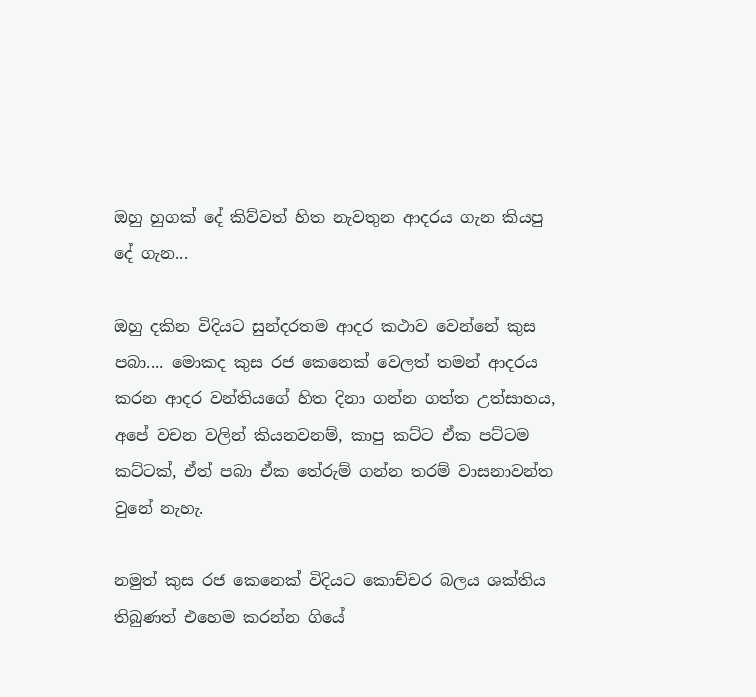ඔහු හුගක් දේ කිව්වත් හිත නැවතුන ආදරය ගැන කියපු දේ ගැන...

ඔහු දකින විදියට සුන්දරතම ආදර කථාව වෙන්නේ කුස පබා.... මොකද කුස රජ කෙනෙක් වෙලත් තමන් ආදරය කරන ආදර වන්තියගේ හිත දිනා ගන්න ගත්ත උත්සාහය, අපේ වචන වලින් කියනවනම්, කාපු කට්ට ඒක පට්ටම කට්ටක්, ඒත් පබා ඒක තේරුම් ගන්න තරම් වාසනාවන්ත වුනේ නැහැ.

නමුත් කුස රජ කෙනෙක් විදියට කොච්චර බලය ශක්තිය තිබුණත් එහෙම කරන්න ගියේ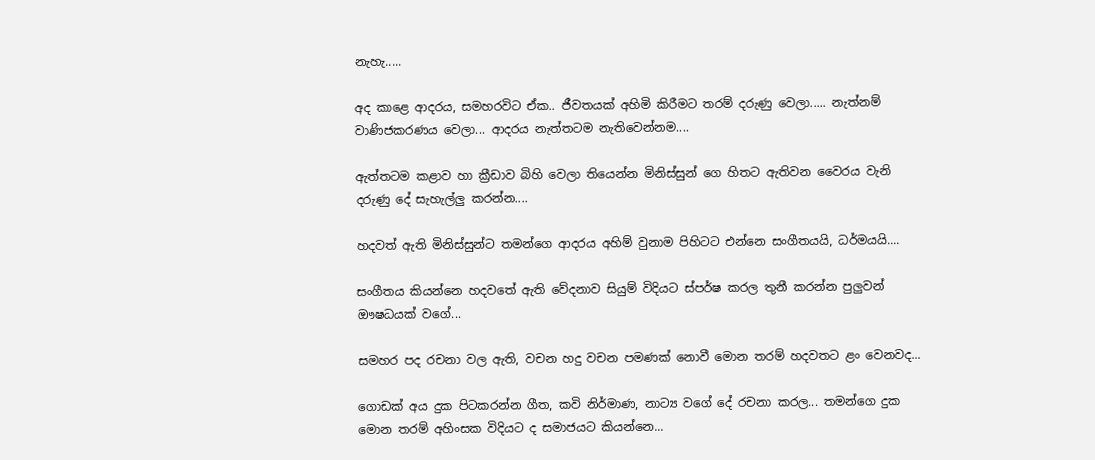නැහැ.....

අද කාළෙ ආදරය, සමහරවිට ඒක.. ජීවතයක් අහිමි කිරීමට තරම් දරුණු වෙලා..... නැත්නම් වාණිජකරණය වෙලා... ආදරය නැත්තටම නැතිවෙන්නම....

ඇත්තටම කළාව හා ක්‍රීඩාව බිහි වෙලා තියෙන්න මිනිස්සුන් ගෙ හිතට ඇතිවන වෛරය වැනි දරුණු දේ සැහැල්ලු කරන්න....

හදවත් ඇති මිනිස්සුන්ට තමන්ගෙ ආදරය අහිම් වුනාම පිහි‍ටට එන්නෙ සංගීතයයි, ධර්මයයි....

සංගීතය කියන්නෙ හදවතේ ඇති වේදනාව සියුම් විදියට ස්පර්ෂ කරල තුනී කරන්න පුලුවන් ඖෂධයක් වගේ...

සමහර පද රචනා වල ඇති, වචන හදු වචන පමණක් නොවී මොන තරම් හදවතට ළං වෙනවද...

ගොඩක් අය දුක පිටකරන්න ගීත, කවි නිර්මාණ, නාට්‍ය වගේ දේ රචනා කරල... තමන්ගෙ දුක මොන තරම් අහිංසක විදියට ද සමාජයට කියන්නෙ...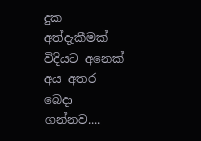දුක අත්දැකීමක් විදියට අනෙක් අය අතර බෙදා ගන්නව....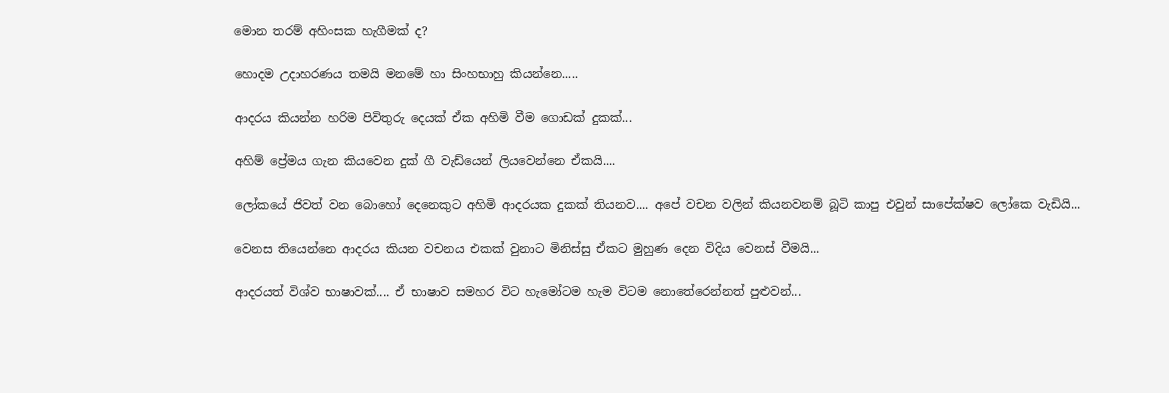මොන තරම් අහිංසක හැගීමක් ද?

හොදම උදාහරණය තමයි මනමේ හා සිංහභාහු කියන්නෙ.....

ආදරය කියන්න හරිම පිවිතුරු දෙයක් ඒක අහිමි වීම ගොඩක් දුකක්...

අහිම් ප්‍රේමය ගැන කියවෙන දුක් ගී වැඩ්යෙන් ලියවෙන්නෙ ඒකයි....

ලෝකයේ ජිවත් වන බොහෝ දෙනෙකුට අහිමි ආදරයක දුකක් තියනව.... අපේ වචන වලින් කියනවනම් බූටි කාපු එවුන් සාපේක්ෂව ලෝකෙ වැඩියි...

වෙනස තියෙන්නෙ ආදරය කියන වචනය එකක් වුනාට මිනිස්සු ඒකට මුහුණ දෙන විදිය වෙනස් වීමයි...

ආදරයත් විශ්ව භාෂාවක්.... ඒ භාෂාව සමහර විට හැමෝටම හැම විටම නොතේරෙන්නත් පුළුවන්...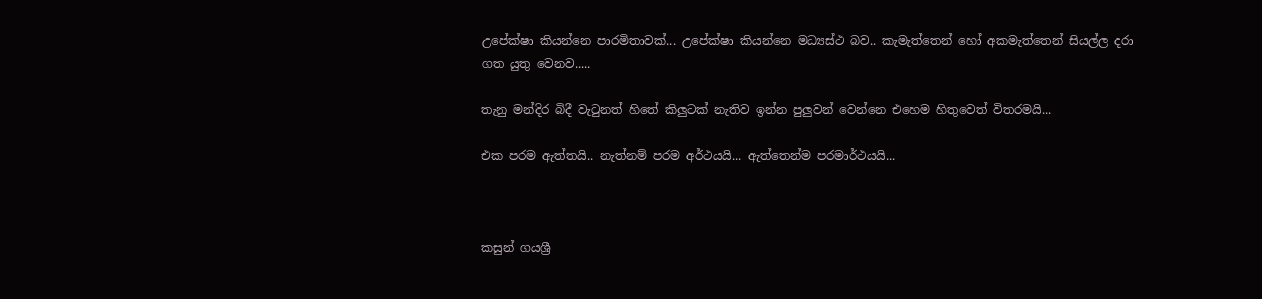උපේක්ෂා කියන්නෙ පාරමිතාවක්... උපේක්ෂා කියන්නෙ මධ්‍යස්ථ බව.. කැමැත්තෙන් හෝ අකමැත්තෙන් සියල්ල දරා ගත යුතු වෙනව.....

තැනු මන්දිර බිදී වැටුනත් හිතේ කිලුටක් නැතිව ඉන්න පුලුවන් වෙන්නෙ එහෙම හිතුවෙත් විතරමයි...

එක පරම ඇත්තයි.. නැත්නම් පරම අර්ථයයි... ඇත්තෙන්ම පරමාර්ථයයි...



කසුන් ගයශ්‍රී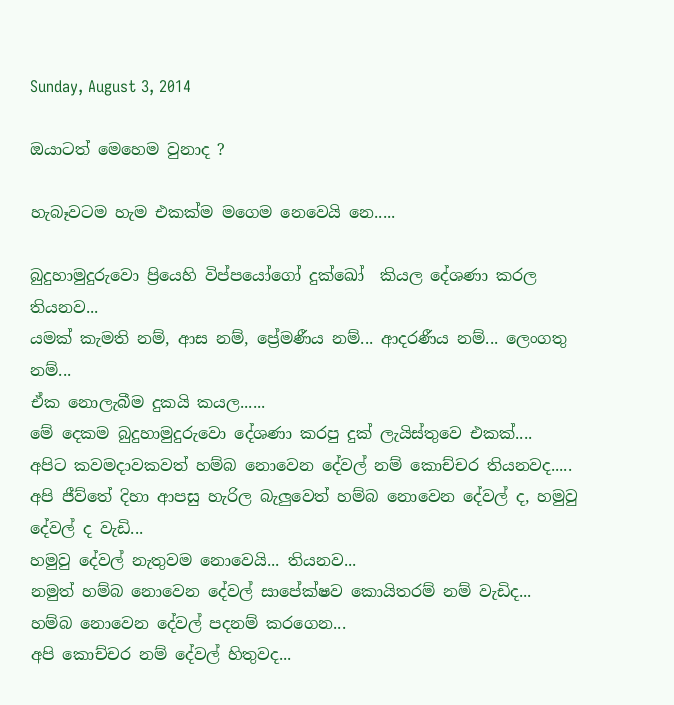Sunday, August 3, 2014

ඔයාටත් මෙහෙම වුනාද ?

හැබෑවටම හැම එකක්ම මගෙම නෙවෙයි නෙ.....

බුදුහාමුදුරුවො ප්‍රියෙහි විප්පයෝගෝ දුක්‍ඛෝ  කියල දේශණා කරල තියනව...
යමක් කැමති නම්, ආස නම්, ප්‍රේමණීය නම්... ආදරණීය නම්... ලෙංගතු නම්...
ඒක නොලැබීම දුකයි කයල......
මේ දෙකම බුදුහාමුදුරුවො දේශණා කරපු දුක් ලැයිස්තුවෙ එකක්....
අපිට කවමදාවකවත් හම්බ නොවෙන දේවල් නම් කොච්චර තියනවද.....
අපි ජීව්තේ දිහා ආපසු හැරිල බැලුවෙත් හම්බ නොවෙන දේවල් ද, හමුවු දේවල් ද වැඩි...
හමුවු දේවල් නැතුවම නොවෙයි... තියනව...
නමුත් හම්බ නොවෙන දේවල් සාපේක්ෂව කොයිතරම් නම් වැඩිද...
හම්බ නොවෙන දේවල් පදනම් කරගෙන...
අපි කොච්චර නම් දේවල් හිතුවද...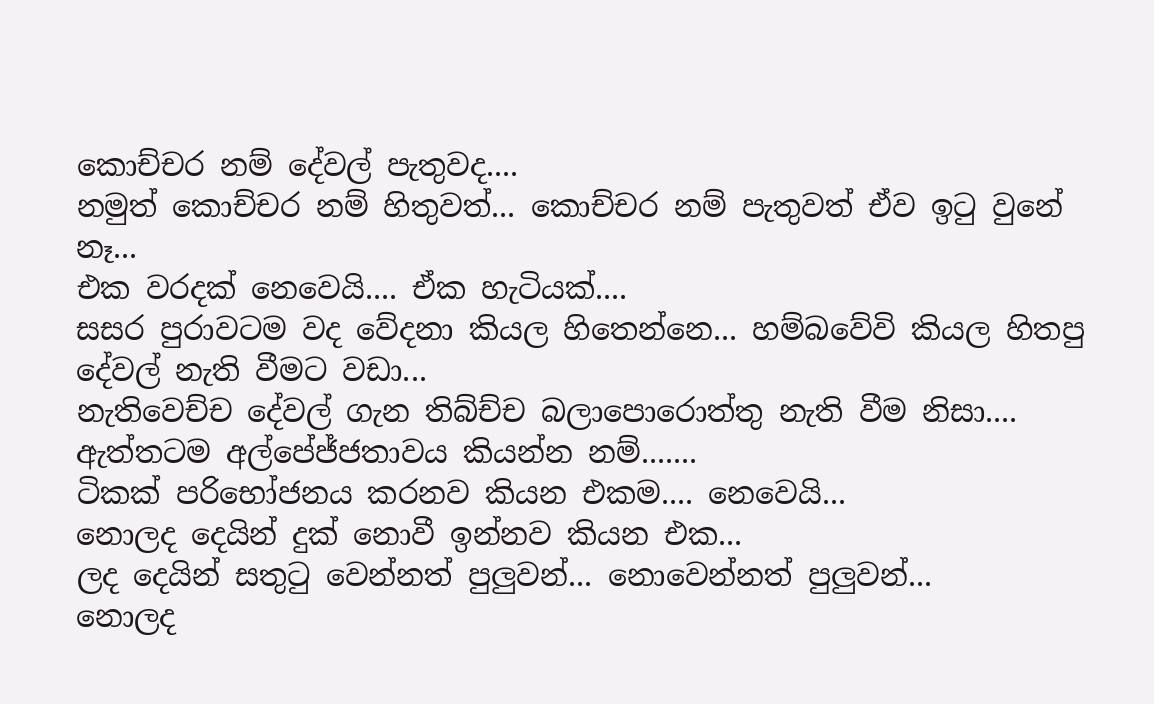කොච්චර නම් දේවල් පැතුවද....
නමුත් කොච්චර නම් හිතුවත්... කොච්චර නම් පැතුවත් ඒව ඉටු වුනේ නෑ...
එක වරදක් නෙවෙයි.... ඒක හැටියක්....
සසර පුරාවටම වද වේදනා කියල හිතෙන්නෙ... හම්බවේවි කියල හිතපු දේවල් නැති වීමට වඩා...
නැතිවෙච්ච දේවල් ගැන තිබ්ච්ච බලාපොරොත්තු නැති වීම නිසා....
ඇත්තටම අල්පේජ්ජතාවය කියන්න‍ නම්.......
ටිකක් පරිභෝජනය කරනව කියන එකම.... නෙවෙයි...
නොලද දෙයින් දුක් නොවී ඉන්නව කියන එක...
ලද දෙයින් සතුටු වෙන්නත් පුලුවන්... නොවෙන්නත් පුලුවන්...
නොලද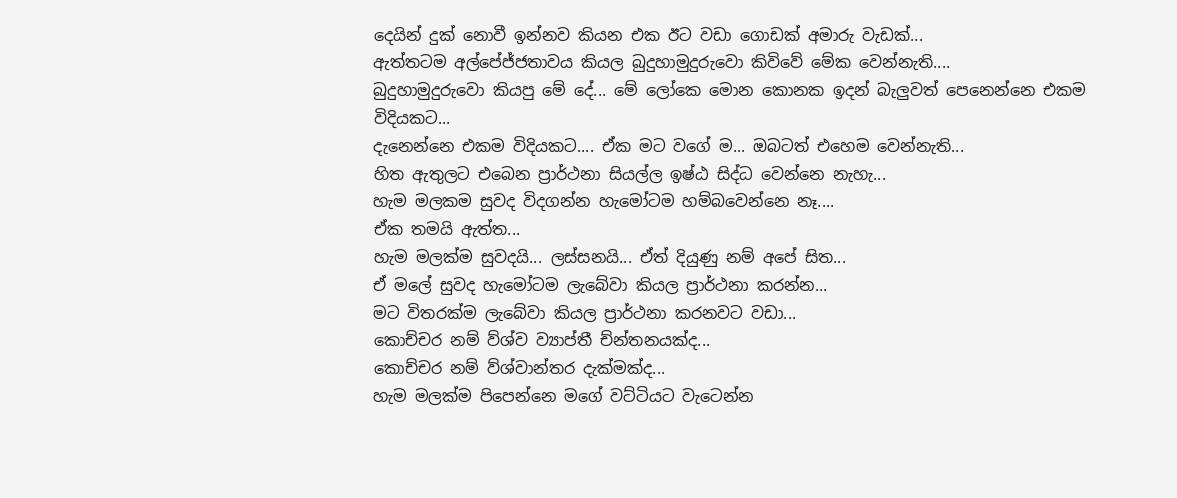දෙයින් දුක් නොවී ඉන්නව කියන එක ඊට වඩා ගොඩක් අමාරු වැඩක්...
ඇත්තටම අල්පේජ්ජතාවය කියල බුදුහාමුදුරුවො කිවිවේ මේක වෙන්නැති....
බුදුහාමුදුරුවො කියපු මේ දේ... මේ ලෝකෙ මොන කොනක ඉදන් බැලුවත් පෙනෙන්නෙ එකම විදියකට...
දැනෙන්නෙ එකම විදියකට.... ඒක මට වගේ ම... ඔබටත් එහෙම වෙන්නැති...
හිත ඇතුලට එබෙන ප්‍රාර්ථනා සියල්ල ඉෂ්ඨ සිද්ධ වෙන්නෙ නැහැ...
හැම මලකම සුවද විදගන්න හැමෝටම හම්බවෙන්නෙ නෑ....
ඒක තමයි ඇත්ත...
හැම මලක්ම සුවදයි... ලස්සනයි... ඒත් දියුණු නම් අපේ සිත...
ඒ මලේ සුවද හැමෝටම ලැබේවා කියල ප්‍රාර්ථනා කරන්න...
මට විතරක්ම ලැබේවා කියල ප්‍රාර්ථනා කරනවට වඩා...
කොච්චර නම් ව්ශ්ව ව්‍යාප්තී ච්න්තනයක්ද...
කොච්චර නම් ව්ශ්වාන්තර දැක්මක්ද...
හැම මලක්ම පිපෙන්නෙ මගේ ව‍ට්ටියට වැටෙන්න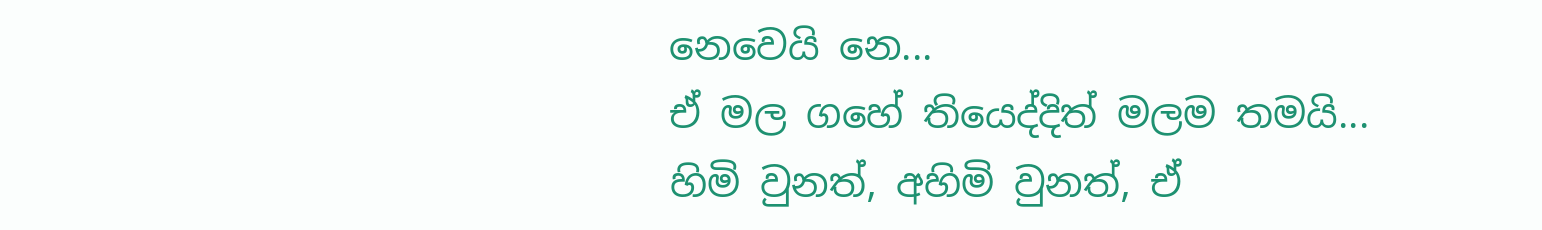නෙවෙයි නෙ...
ඒ මල ගහේ තියෙද්දිත් මලම තමයි...
හිමි වුනත්, අහිමි වුනත්, ඒ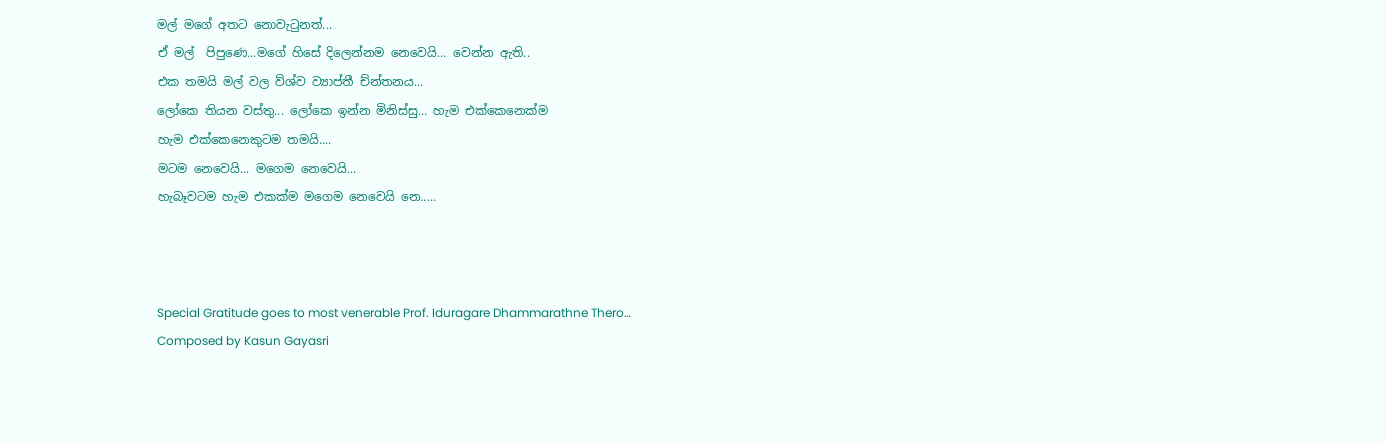මල් මගේ අතට නොවැටුනත්...
ඒ මල්  පිපුණෙ...මගේ හිසේ දිලෙන්නම නෙවෙයි... වෙන්න ඇති..
එක තමයි මල් වල ව්ශ්ව ව්‍යාප්තී ච්න්තනය...
ලෝකෙ තියන වස්තු... ලෝකෙ ඉන්න මිනිස්සු... හැම එක්කෙනෙක්ම
හැම එක්කෙනෙකුටම තමයි....
මටම නෙවෙයි... මගෙම නෙවෙයි...
හැබෑවටම හැම එකක්ම මගෙම නෙවෙයි නෙ.....



Special Gratitude goes to most venerable Prof. Iduragare Dhammarathne Thero…
Composed by Kasun Gayasri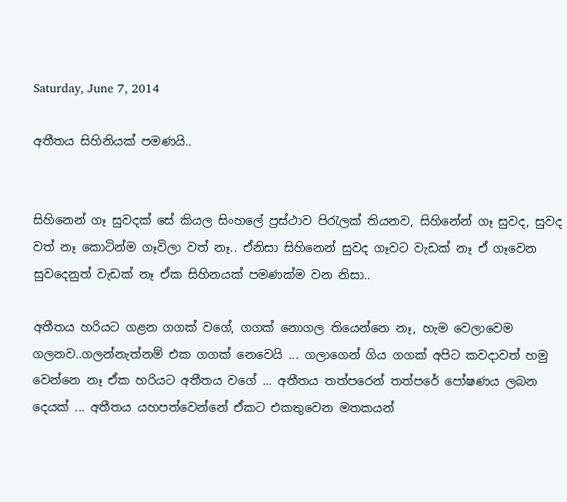Saturday, June 7, 2014

අතීතය සිහිනියක් පමණයි..


සිහිනෙන් ගෑ සුවදක් සේ කියල සිංහලේ ප්‍රස්ථාව පිරැලක් තියනව, සිහිනේන් ගෑ සුවද, සුවද වත් නෑ කොටින්ම ගෑවිලා වත් නෑ.. ඒනිසා සිහිනෙන් සුවද ගෑවට වැඩක් නෑ ඒ ගෑවෙන සුවදෙනුත් වැඩක් නෑ ඒක සිහිනයක් පමණක්ම වන නිසා..

අතීතය හරියට ගළන ගගක් වගේ, ගගක් නොගල තියෙන්නෙ නෑ, හැම වෙලාවෙම ගලනව..ගලන්නැත්නම් එක ගගක් නෙවෙයි ... ගලාගෙන් ගිය ගගක් අපිට කවදාවත් හමු වෙන්නෙ නෑ ඒක හරියට අතීතය වගේ ... අතීතය තත්පරෙන් තත්පරේ පෝෂණය ලබන දෙයක් ... අතීතය යහපත්වෙන්නේ ඒකට එකතුවෙන මතකයන්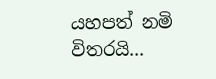යහපත් නමි විතරයි...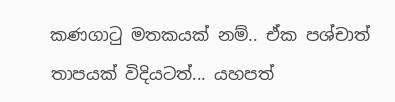කණගාටු මතකයක් නම්.. ඒක පශ්චාත් තාපයක් විදියටත්... යහපත්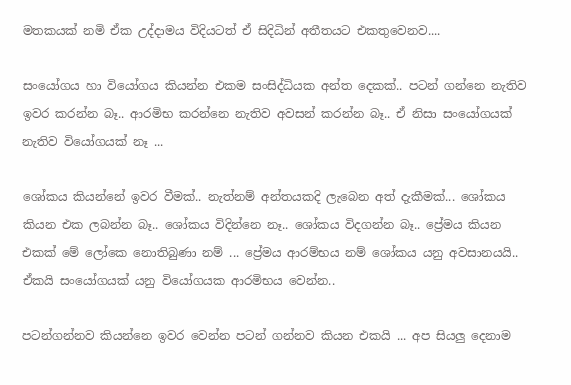මතකයක් නමි ඒක‍ උද්දාමය විදියටත් ඒ සිදිධින් අතීතයට එකතු‍වෙනව....

සංයෝගය හා වියෝගය කියන්න එකම සංසිද්ධියක අන්ත දෙකක්.. පටන් ගන්නෙ නැතිව ඉවර කරන්න බෑ.. ආරමිභ කරන්නෙ නැතිව අවසන් කරන්න බෑ.. ඒ නිසා සංයෝගයක් නැතිව වියෝගයක් නෑ ...

ශෝකය කියන්නේ ඉවර වීමක්.. නැත්නම් අන්තයකදි ලැබෙන අත් දැකීමක්... ශෝකය කියන එක ලබන්න බෑ.. ශෝකය විදින්නෙ නෑ.. ශෝකය විදගන්න බෑ.. ප්‍රේමය කියන එකක් මේ ලෝකෙ නොතිබුණා නම් ... ප්‍රේමය ආරම්භය නම්‍ ශෝකය යනු අවසානයයි.. ඒකයි සංයෝගයක් යනු වියෝගයක ආරමිභය වෙන්න..

පටන්ගන්නව කියන්නෙ ඉවර වෙන්න පටන් ගන්නව කියන එකයි ... අප සියලු දෙනාම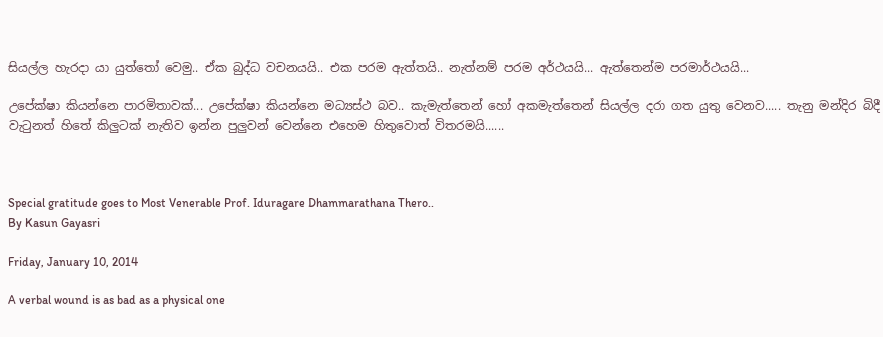සියල්ල හැරදා යා යුත්තෝ වෙමු.. ඒක බුද්ධ වචනයයි.. එක පරම ඇත්තයි.. නැත්නම් පරම අර්ථයයි... ඇත්තෙන්ම පරමාර්ථයයි...

උපේක්ෂා කියන්නෙ පාරමිතාවක්... උපේක්ෂා කියන්නෙ මධ්‍යස්ථ බව.. කැමැත්තෙන් හෝ අකමැත්තෙන් සියල්ල දරා ගත යුතු වෙනව..... තැනු මන්දිර බිදී වැටුනත් හිතේ කිලුටක් නැතිව ඉන්න පුලුවන් වෙන්නෙ එහෙම හිතුවොත් විතරමයි......



Special gratitude goes to Most Venerable Prof. Iduragare Dhammarathana Thero..
By Kasun Gayasri

Friday, January 10, 2014

A verbal wound is as bad as a physical one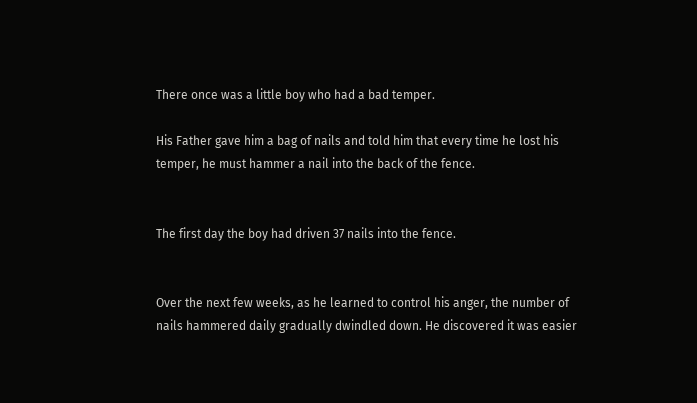There once was a little boy who had a bad temper.

His Father gave him a bag of nails and told him that every time he lost his temper, he must hammer a nail into the back of the fence.


The first day the boy had driven 37 nails into the fence.


Over the next few weeks, as he learned to control his anger, the number of nails hammered daily gradually dwindled down. He discovered it was easier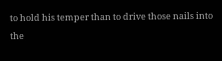to hold his temper than to drive those nails into the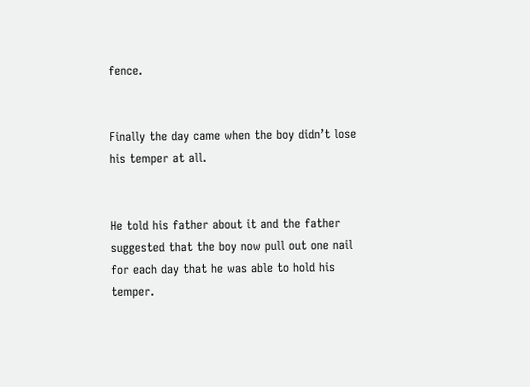fence.


Finally the day came when the boy didn’t lose his temper at all.


He told his father about it and the father suggested that the boy now pull out one nail for each day that he was able to hold his temper.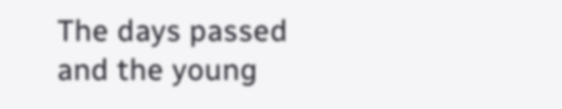The days passed and the young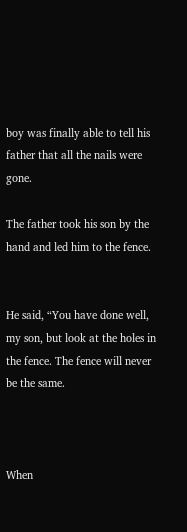boy was finally able to tell his father that all the nails were gone.

The father took his son by the hand and led him to the fence.


He said, “You have done well, my son, but look at the holes in the fence. The fence will never be the same.



When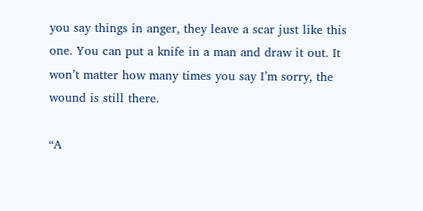you say things in anger, they leave a scar just like this one. You can put a knife in a man and draw it out. It won’t matter how many times you say I’m sorry, the wound is still there.

“A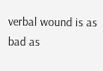verbal wound is as bad as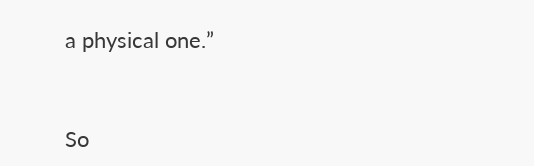a physical one.”


So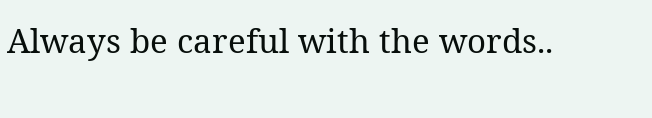Always be careful with the words..